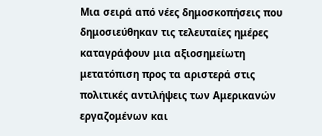Μια σειρά από νέες δημοσκοπήσεις που δημοσιεύθηκαν τις τελευταίες ημέρες καταγράφουν μια αξιοσημείωτη μετατόπιση προς τα αριστερά στις πολιτικές αντιλήψεις των Αμερικανών εργαζομένων και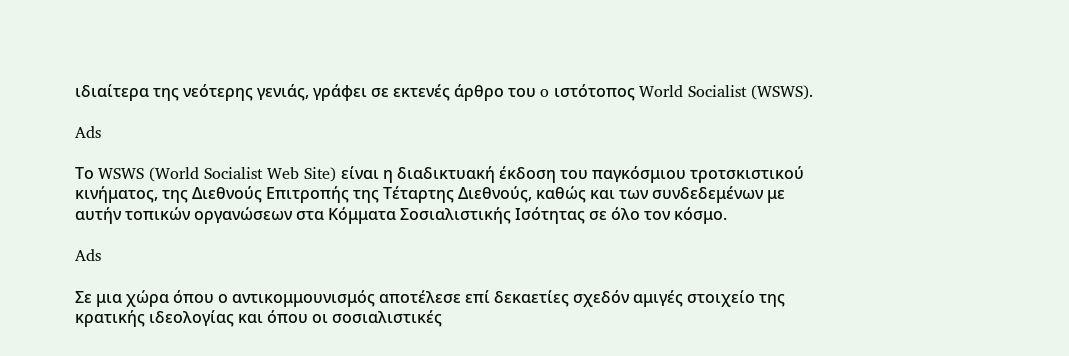ιδιαίτερα της νεότερης γενιάς, γράφει σε εκτενές άρθρο του o ιστότοπος World Socialist (WSWS).

Ads

Το WSWS (World Socialist Web Site) είναι η διαδικτυακή έκδοση του παγκόσμιου τροτσκιστικού κινήματος, της Διεθνούς Επιτροπής της Τέταρτης Διεθνούς, καθώς και των συνδεδεμένων με αυτήν τοπικών οργανώσεων στα Κόμματα Σοσιαλιστικής Ισότητας σε όλο τον κόσμο.

Ads

Σε μια χώρα όπου ο αντικομμουνισμός αποτέλεσε επί δεκαετίες σχεδόν αμιγές στοιχείο της κρατικής ιδεολογίας και όπου οι σοσιαλιστικές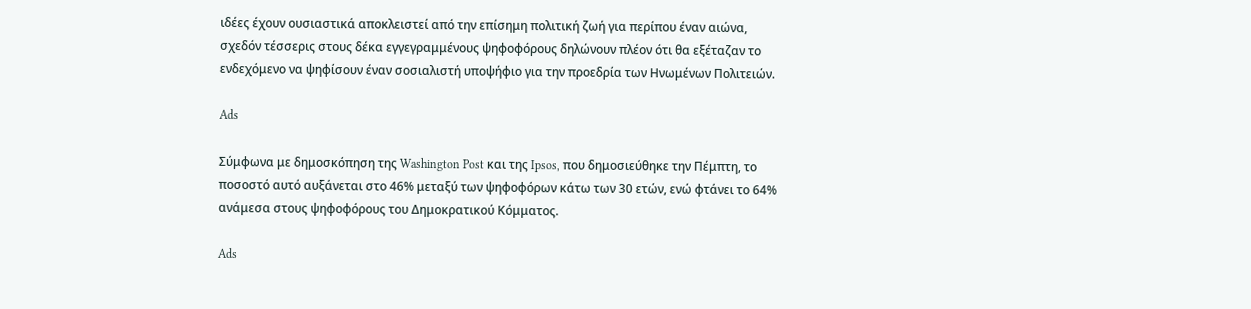ιδέες έχουν ουσιαστικά αποκλειστεί από την επίσημη πολιτική ζωή για περίπου έναν αιώνα, σχεδόν τέσσερις στους δέκα εγγεγραμμένους ψηφοφόρους δηλώνουν πλέον ότι θα εξέταζαν το ενδεχόμενο να ψηφίσουν έναν σοσιαλιστή υποψήφιο για την προεδρία των Ηνωμένων Πολιτειών.

Ads

Σύμφωνα με δημοσκόπηση της Washington Post και της Ipsos, που δημοσιεύθηκε την Πέμπτη, το ποσοστό αυτό αυξάνεται στο 46% μεταξύ των ψηφοφόρων κάτω των 30 ετών, ενώ φτάνει το 64% ανάμεσα στους ψηφοφόρους του Δημοκρατικού Κόμματος.

Ads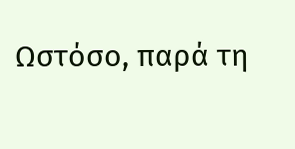Ωστόσο, παρά τη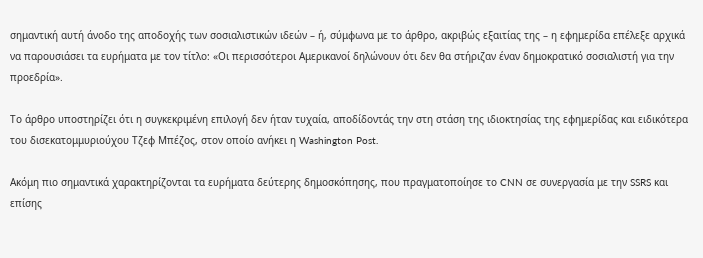σημαντική αυτή άνοδο της αποδοχής των σοσιαλιστικών ιδεών – ή, σύμφωνα με το άρθρο, ακριβώς εξαιτίας της – η εφημερίδα επέλεξε αρχικά να παρουσιάσει τα ευρήματα με τον τίτλο: «Οι περισσότεροι Αμερικανοί δηλώνουν ότι δεν θα στήριζαν έναν δημοκρατικό σοσιαλιστή για την προεδρία».

Το άρθρο υποστηρίζει ότι η συγκεκριμένη επιλογή δεν ήταν τυχαία, αποδίδοντάς την στη στάση της ιδιοκτησίας της εφημερίδας και ειδικότερα του δισεκατομμυριούχου Τζεφ Μπέζος, στον οποίο ανήκει η Washington Post.

Ακόμη πιο σημαντικά χαρακτηρίζονται τα ευρήματα δεύτερης δημοσκόπησης, που πραγματοποίησε το CNN σε συνεργασία με την SSRS και επίσης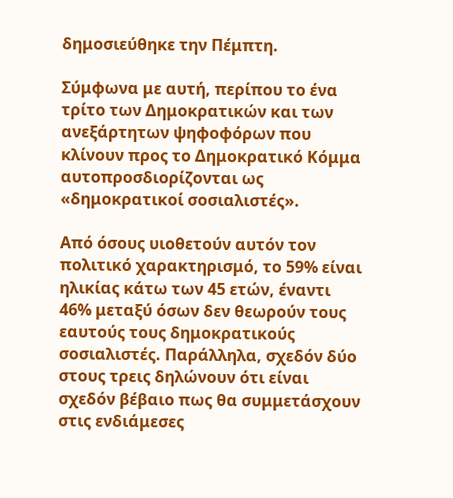δημοσιεύθηκε την Πέμπτη.

Σύμφωνα με αυτή, περίπου το ένα τρίτο των Δημοκρατικών και των ανεξάρτητων ψηφοφόρων που κλίνουν προς το Δημοκρατικό Κόμμα αυτοπροσδιορίζονται ως «δημοκρατικοί σοσιαλιστές».

Από όσους υιοθετούν αυτόν τον πολιτικό χαρακτηρισμό, το 59% είναι ηλικίας κάτω των 45 ετών, έναντι 46% μεταξύ όσων δεν θεωρούν τους εαυτούς τους δημοκρατικούς σοσιαλιστές. Παράλληλα, σχεδόν δύο στους τρεις δηλώνουν ότι είναι σχεδόν βέβαιο πως θα συμμετάσχουν στις ενδιάμεσες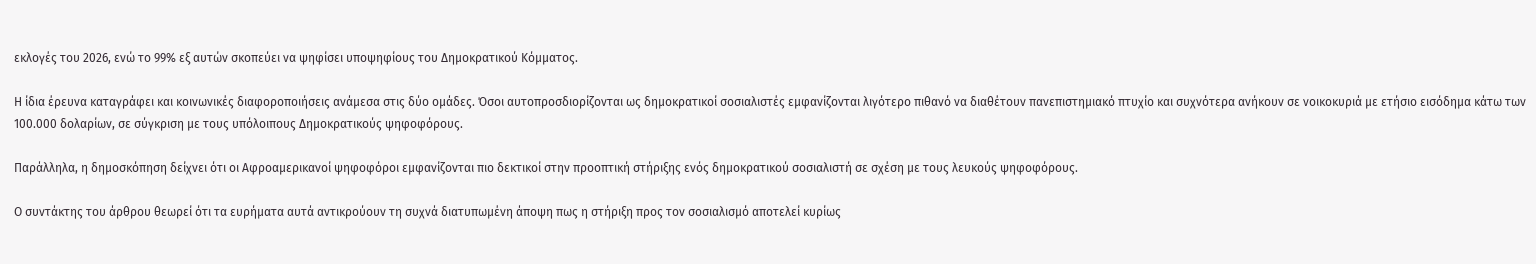εκλογές του 2026, ενώ το 99% εξ αυτών σκοπεύει να ψηφίσει υποψηφίους του Δημοκρατικού Κόμματος.

Η ίδια έρευνα καταγράφει και κοινωνικές διαφοροποιήσεις ανάμεσα στις δύο ομάδες. Όσοι αυτοπροσδιορίζονται ως δημοκρατικοί σοσιαλιστές εμφανίζονται λιγότερο πιθανό να διαθέτουν πανεπιστημιακό πτυχίο και συχνότερα ανήκουν σε νοικοκυριά με ετήσιο εισόδημα κάτω των 100.000 δολαρίων, σε σύγκριση με τους υπόλοιπους Δημοκρατικούς ψηφοφόρους.

Παράλληλα, η δημοσκόπηση δείχνει ότι οι Αφροαμερικανοί ψηφοφόροι εμφανίζονται πιο δεκτικοί στην προοπτική στήριξης ενός δημοκρατικού σοσιαλιστή σε σχέση με τους λευκούς ψηφοφόρους.

Ο συντάκτης του άρθρου θεωρεί ότι τα ευρήματα αυτά αντικρούουν τη συχνά διατυπωμένη άποψη πως η στήριξη προς τον σοσιαλισμό αποτελεί κυρίως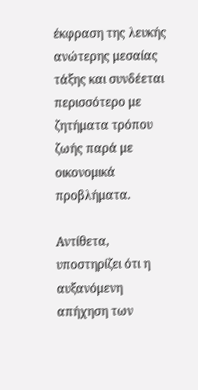έκφραση της λευκής ανώτερης μεσαίας τάξης και συνδέεται περισσότερο με ζητήματα τρόπου ζωής παρά με οικονομικά προβλήματα.

Αντίθετα, υποστηρίζει ότι η αυξανόμενη απήχηση των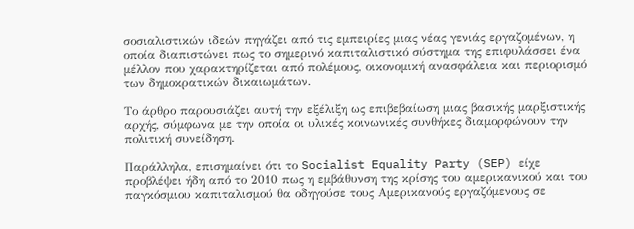σοσιαλιστικών ιδεών πηγάζει από τις εμπειρίες μιας νέας γενιάς εργαζομένων, η οποία διαπιστώνει πως το σημερινό καπιταλιστικό σύστημα της επιφυλάσσει ένα μέλλον που χαρακτηρίζεται από πολέμους, οικονομική ανασφάλεια και περιορισμό των δημοκρατικών δικαιωμάτων.

Το άρθρο παρουσιάζει αυτή την εξέλιξη ως επιβεβαίωση μιας βασικής μαρξιστικής αρχής, σύμφωνα με την οποία οι υλικές κοινωνικές συνθήκες διαμορφώνουν την πολιτική συνείδηση.

Παράλληλα, επισημαίνει ότι το Socialist Equality Party (SEP) είχε προβλέψει ήδη από το 2010 πως η εμβάθυνση της κρίσης του αμερικανικού και του παγκόσμιου καπιταλισμού θα οδηγούσε τους Αμερικανούς εργαζόμενους σε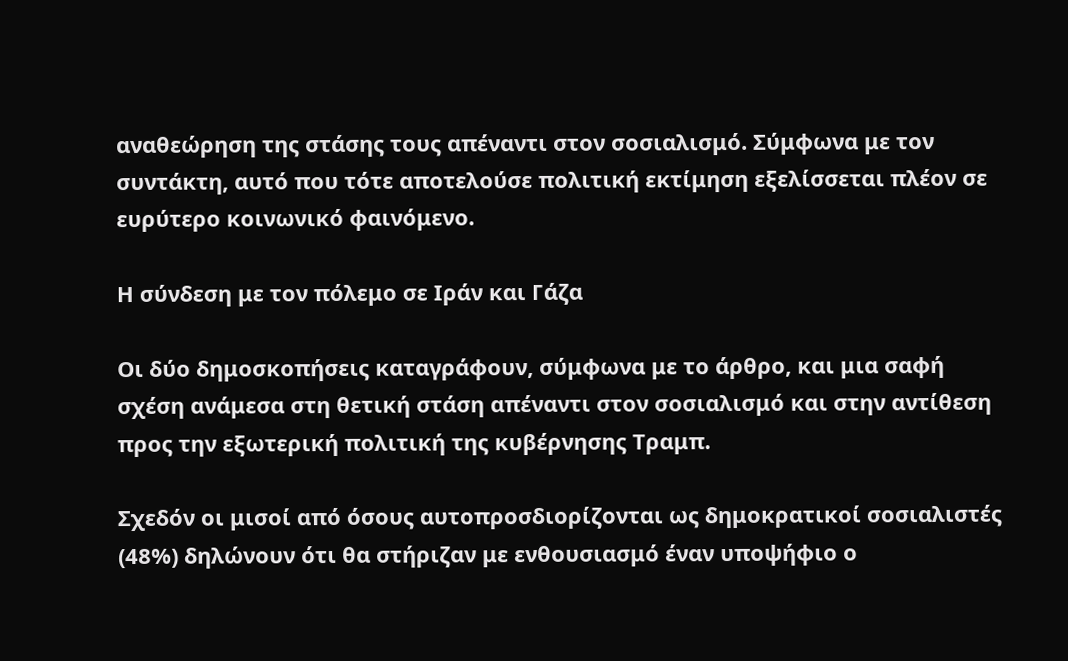αναθεώρηση της στάσης τους απέναντι στον σοσιαλισμό. Σύμφωνα με τον συντάκτη, αυτό που τότε αποτελούσε πολιτική εκτίμηση εξελίσσεται πλέον σε ευρύτερο κοινωνικό φαινόμενο.

Η σύνδεση με τον πόλεμο σε Ιράν και Γάζα

Οι δύο δημοσκοπήσεις καταγράφουν, σύμφωνα με το άρθρο, και μια σαφή σχέση ανάμεσα στη θετική στάση απέναντι στον σοσιαλισμό και στην αντίθεση προς την εξωτερική πολιτική της κυβέρνησης Τραμπ.

Σχεδόν οι μισοί από όσους αυτοπροσδιορίζονται ως δημοκρατικοί σοσιαλιστές (48%) δηλώνουν ότι θα στήριζαν με ενθουσιασμό έναν υποψήφιο ο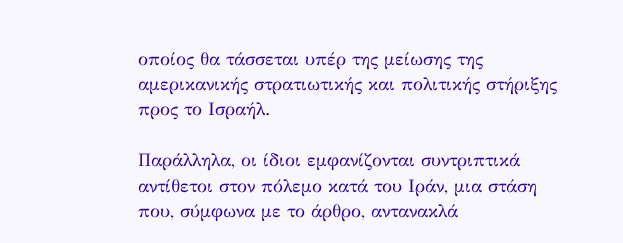οποίος θα τάσσεται υπέρ της μείωσης της αμερικανικής στρατιωτικής και πολιτικής στήριξης προς το Ισραήλ.

Παράλληλα, οι ίδιοι εμφανίζονται συντριπτικά αντίθετοι στον πόλεμο κατά του Ιράν, μια στάση που, σύμφωνα με το άρθρο, αντανακλά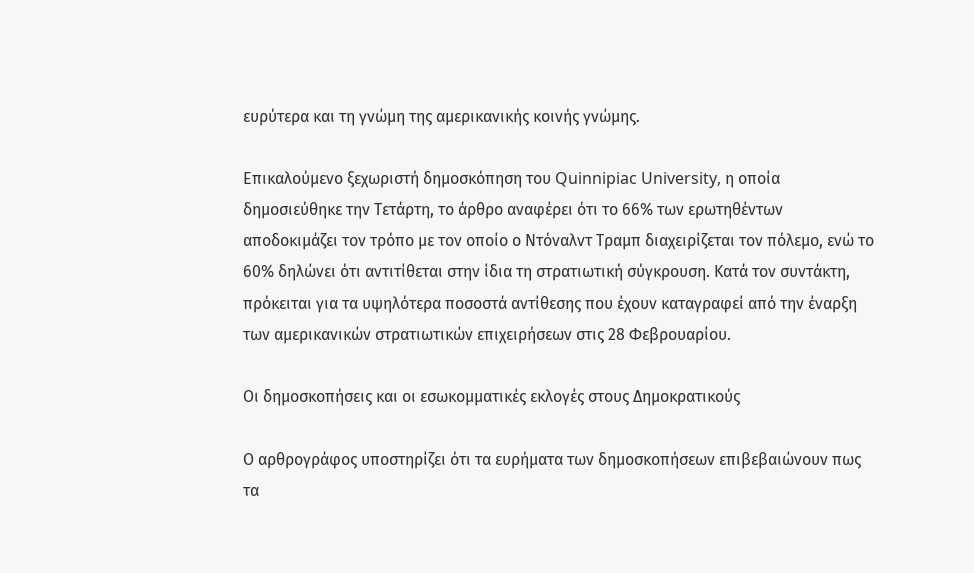ευρύτερα και τη γνώμη της αμερικανικής κοινής γνώμης.

Επικαλούμενο ξεχωριστή δημοσκόπηση του Quinnipiac University, η οποία δημοσιεύθηκε την Τετάρτη, το άρθρο αναφέρει ότι το 66% των ερωτηθέντων αποδοκιμάζει τον τρόπο με τον οποίο ο Ντόναλντ Τραμπ διαχειρίζεται τον πόλεμο, ενώ το 60% δηλώνει ότι αντιτίθεται στην ίδια τη στρατιωτική σύγκρουση. Κατά τον συντάκτη, πρόκειται για τα υψηλότερα ποσοστά αντίθεσης που έχουν καταγραφεί από την έναρξη των αμερικανικών στρατιωτικών επιχειρήσεων στις 28 Φεβρουαρίου.

Οι δημοσκοπήσεις και οι εσωκομματικές εκλογές στους Δημοκρατικούς

Ο αρθρογράφος υποστηρίζει ότι τα ευρήματα των δημοσκοπήσεων επιβεβαιώνουν πως τα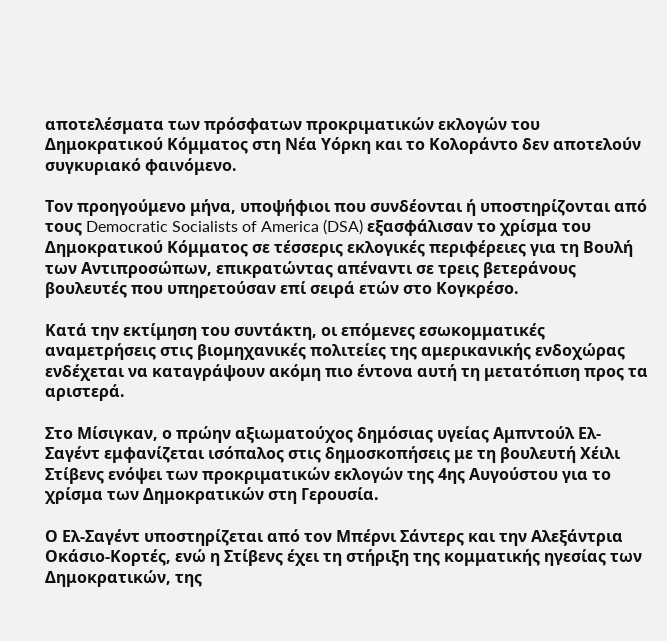αποτελέσματα των πρόσφατων προκριματικών εκλογών του Δημοκρατικού Κόμματος στη Νέα Υόρκη και το Κολοράντο δεν αποτελούν συγκυριακό φαινόμενο.

Τον προηγούμενο μήνα, υποψήφιοι που συνδέονται ή υποστηρίζονται από τους Democratic Socialists of America (DSA) εξασφάλισαν το χρίσμα του Δημοκρατικού Κόμματος σε τέσσερις εκλογικές περιφέρειες για τη Βουλή των Αντιπροσώπων, επικρατώντας απέναντι σε τρεις βετεράνους βουλευτές που υπηρετούσαν επί σειρά ετών στο Κογκρέσο.

Κατά την εκτίμηση του συντάκτη, οι επόμενες εσωκομματικές αναμετρήσεις στις βιομηχανικές πολιτείες της αμερικανικής ενδοχώρας ενδέχεται να καταγράψουν ακόμη πιο έντονα αυτή τη μετατόπιση προς τα αριστερά.

Στο Μίσιγκαν, ο πρώην αξιωματούχος δημόσιας υγείας Αμπντούλ Ελ-Σαγέντ εμφανίζεται ισόπαλος στις δημοσκοπήσεις με τη βουλευτή Χέιλι Στίβενς ενόψει των προκριματικών εκλογών της 4ης Αυγούστου για το χρίσμα των Δημοκρατικών στη Γερουσία.

Ο Ελ-Σαγέντ υποστηρίζεται από τον Μπέρνι Σάντερς και την Αλεξάντρια Οκάσιο-Κορτές, ενώ η Στίβενς έχει τη στήριξη της κομματικής ηγεσίας των Δημοκρατικών, της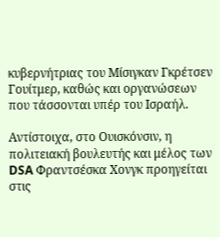κυβερνήτριας του Μίσιγκαν Γκρέτσεν Γουίτμερ, καθώς και οργανώσεων που τάσσονται υπέρ του Ισραήλ.

Αντίστοιχα, στο Ουισκόνσιν, η πολιτειακή βουλευτής και μέλος των DSA Φραντσέσκα Χονγκ προηγείται στις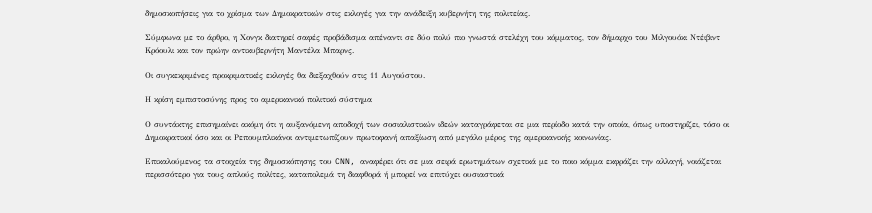δημοσκοπήσεις για το χρίσμα των Δημοκρατικών στις εκλογές για την ανάδειξη κυβερνήτη της πολιτείας.

Σύμφωνα με το άρθρο, η Χονγκ διατηρεί σαφές προβάδισμα απέναντι σε δύο πολύ πιο γνωστά στελέχη του κόμματος, τον δήμαρχο του Μιλγουόκι Ντέιβιντ Κρόουλι και τον πρώην αντικυβερνήτη Μαντέλα Μπαρνς.

Οι συγκεκριμένες προκριματικές εκλογές θα διεξαχθούν στις 11 Αυγούστου.

Η κρίση εμπιστοσύνης προς το αμερικανικό πολιτικό σύστημα

Ο συντάκτης επισημαίνει ακόμη ότι η αυξανόμενη αποδοχή των σοσιαλιστικών ιδεών καταγράφεται σε μια περίοδο κατά την οποία, όπως υποστηρίζει, τόσο οι Δημοκρατικοί όσο και οι Ρεπουμπλικάνοι αντιμετωπίζουν πρωτοφανή απαξίωση από μεγάλο μέρος της αμερικανικής κοινωνίας.

Επικαλούμενος τα στοιχεία της δημοσκόπησης του CNN, αναφέρει ότι σε μια σειρά ερωτημάτων σχετικά με το ποιο κόμμα εκφράζει την αλλαγή, νοιάζεται περισσότερο για τους απλούς πολίτες, καταπολεμά τη διαφθορά ή μπορεί να επιτύχει ουσιαστικά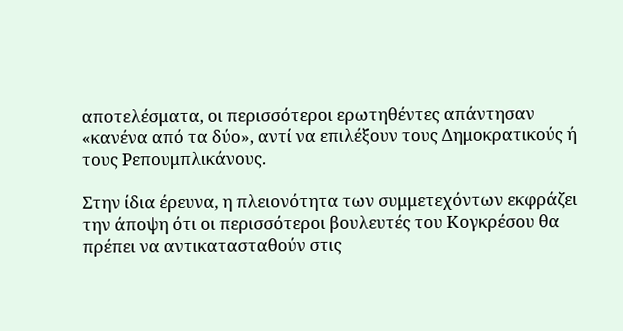αποτελέσματα, οι περισσότεροι ερωτηθέντες απάντησαν «κανένα από τα δύο», αντί να επιλέξουν τους Δημοκρατικούς ή τους Ρεπουμπλικάνους.

Στην ίδια έρευνα, η πλειονότητα των συμμετεχόντων εκφράζει την άποψη ότι οι περισσότεροι βουλευτές του Κογκρέσου θα πρέπει να αντικατασταθούν στις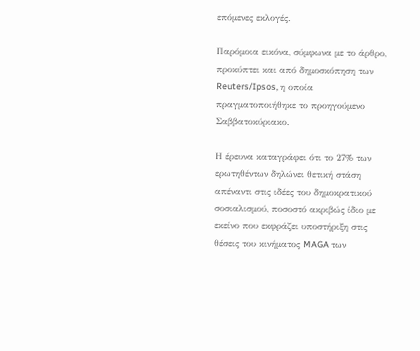επόμενες εκλογές.

Παρόμοια εικόνα, σύμφωνα με το άρθρο, προκύπτει και από δημοσκόπηση των Reuters/Ipsos, η οποία πραγματοποιήθηκε το προηγούμενο Σαββατοκύριακο.

Η έρευνα καταγράφει ότι το 27% των ερωτηθέντων δηλώνει θετική στάση απέναντι στις ιδέες του δημοκρατικού σοσιαλισμού, ποσοστό ακριβώς ίδιο με εκείνο που εκφράζει υποστήριξη στις θέσεις του κινήματος MAGA των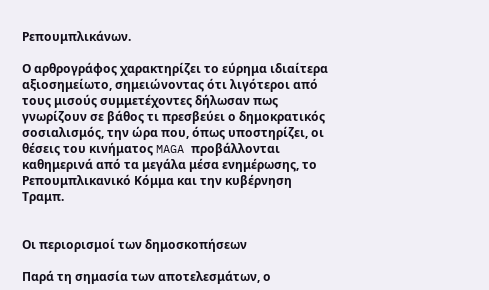Ρεπουμπλικάνων.

Ο αρθρογράφος χαρακτηρίζει το εύρημα ιδιαίτερα αξιοσημείωτο, σημειώνοντας ότι λιγότεροι από τους μισούς συμμετέχοντες δήλωσαν πως γνωρίζουν σε βάθος τι πρεσβεύει ο δημοκρατικός σοσιαλισμός, την ώρα που, όπως υποστηρίζει, οι θέσεις του κινήματος MAGA προβάλλονται καθημερινά από τα μεγάλα μέσα ενημέρωσης, το Ρεπουμπλικανικό Κόμμα και την κυβέρνηση Τραμπ.


Οι περιορισμοί των δημοσκοπήσεων

Παρά τη σημασία των αποτελεσμάτων, ο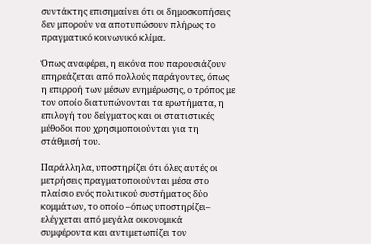συντάκτης επισημαίνει ότι οι δημοσκοπήσεις δεν μπορούν να αποτυπώσουν πλήρως το πραγματικό κοινωνικό κλίμα.

Όπως αναφέρει, η εικόνα που παρουσιάζουν επηρεάζεται από πολλούς παράγοντες, όπως η επιρροή των μέσων ενημέρωσης, ο τρόπος με τον οποίο διατυπώνονται τα ερωτήματα, η επιλογή του δείγματος και οι στατιστικές μέθοδοι που χρησιμοποιούνται για τη στάθμισή του.

Παράλληλα, υποστηρίζει ότι όλες αυτές οι μετρήσεις πραγματοποιούνται μέσα στο πλαίσιο ενός πολιτικού συστήματος δύο κομμάτων, το οποίο –όπως υποστηρίζει– ελέγχεται από μεγάλα οικονομικά συμφέροντα και αντιμετωπίζει τον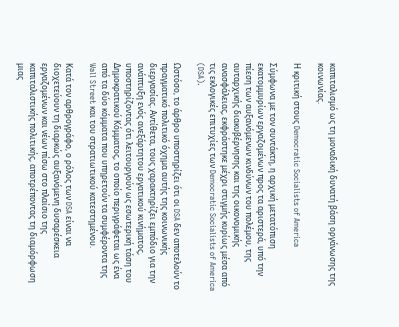καπιταλισμό ως τη μοναδική δυνατή βάση οργάνωσης της κοινωνίας.

Η κριτική στους Democratic Socialists of America

Σύμφωνα με τον συντάκτη, η αρχική μετατόπιση εκατομμυρίων εργαζομένων προς τα αριστερά, υπό την πίεση των αυξανόμενων κινδύνων του πολέμου, της αυταρχικής διακυβέρνησης και της οικονομικής ανασφάλειας, εκφράστηκε μέχρι στιγμής κυρίως μέσα από τις εκλογικές επιτυχίες των Democratic Socialists of America (DSA).

Ωστόσο, το άρθρο υποστηρίζει ότι οι DSA δεν αποτελούν το πραγματικό πολιτικό όχημα αυτής της κοινωνικής διεργασίας. Αντίθετα, τους χαρακτηρίζει εμπόδιο για την ανάπτυξη ενός ανεξάρτητου εργατικού κινήματος, υποστηρίζοντας ότι λειτουργούν ως εσωτερική τάση του Δημοκρατικού Κόμματος, το οποίο περιγράφεται ως ένα από τα δύο κόμματα που υπηρετούν τα συμφέροντα της Wall Street και του στρατιωτικού κατεστημένου.

Κατά τον αρθρογράφο, ο ρόλος των DSA είναι να διοχετεύουν τη διαρκώς αυξανόμενη δυσαρέσκεια εργαζομένων και νέων πίσω στο πλαίσιο της καπιταλιστικής πολιτικής, αποτρέποντας τη διαμόρφωση μιας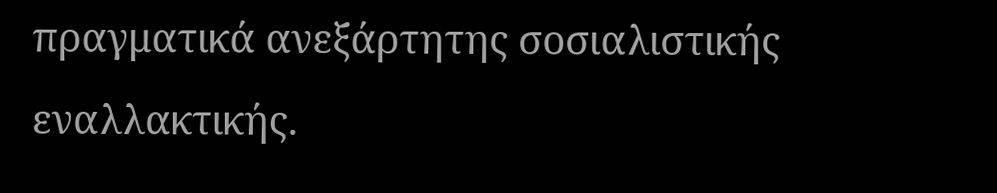πραγματικά ανεξάρτητης σοσιαλιστικής εναλλακτικής.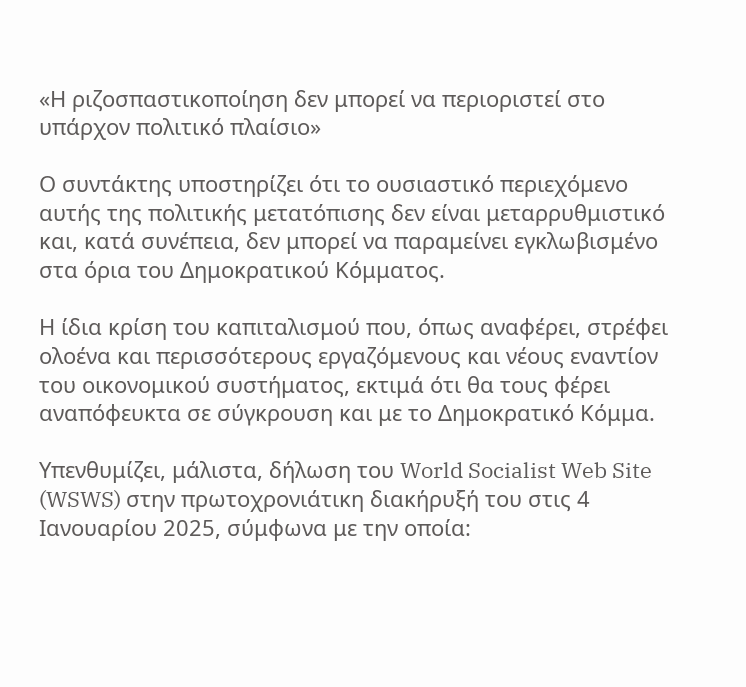«Η ριζοσπαστικοποίηση δεν μπορεί να περιοριστεί στο υπάρχον πολιτικό πλαίσιο»

Ο συντάκτης υποστηρίζει ότι το ουσιαστικό περιεχόμενο αυτής της πολιτικής μετατόπισης δεν είναι μεταρρυθμιστικό και, κατά συνέπεια, δεν μπορεί να παραμείνει εγκλωβισμένο στα όρια του Δημοκρατικού Κόμματος.

Η ίδια κρίση του καπιταλισμού που, όπως αναφέρει, στρέφει ολοένα και περισσότερους εργαζόμενους και νέους εναντίον του οικονομικού συστήματος, εκτιμά ότι θα τους φέρει αναπόφευκτα σε σύγκρουση και με το Δημοκρατικό Κόμμα.

Υπενθυμίζει, μάλιστα, δήλωση του World Socialist Web Site (WSWS) στην πρωτοχρονιάτικη διακήρυξή του στις 4 Ιανουαρίου 2025, σύμφωνα με την οποία: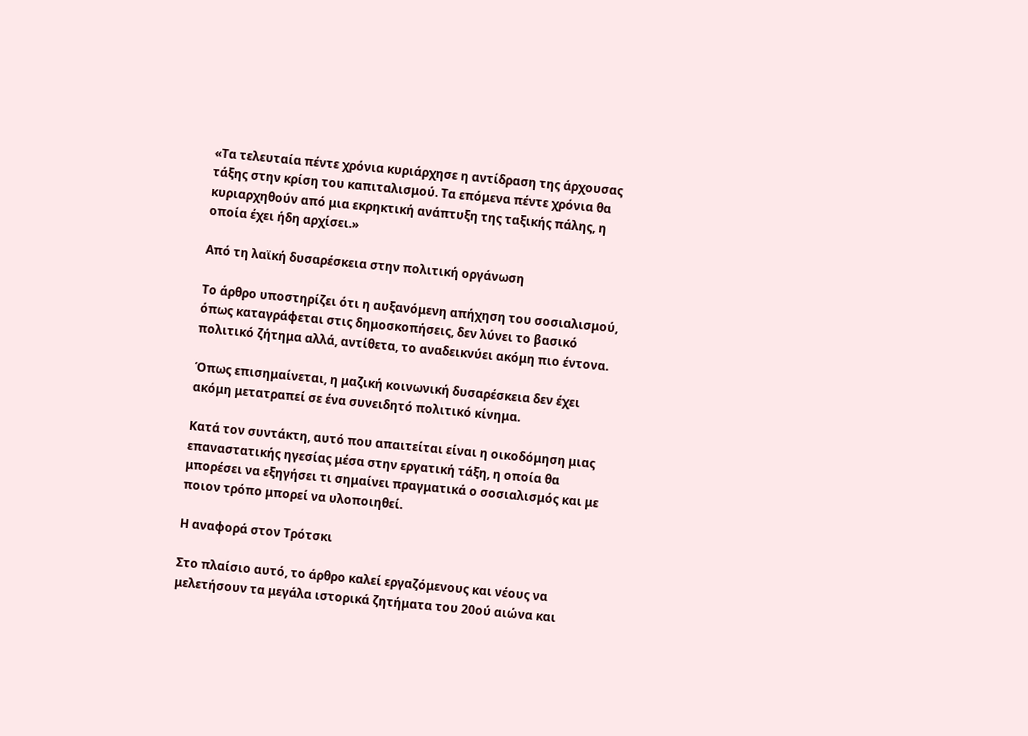«Τα τελευταία πέντε χρόνια κυριάρχησε η αντίδραση της άρχουσας τάξης στην κρίση του καπιταλισμού. Τα επόμενα πέντε χρόνια θα κυριαρχηθούν από μια εκρηκτική ανάπτυξη της ταξικής πάλης, η οποία έχει ήδη αρχίσει.»

Από τη λαϊκή δυσαρέσκεια στην πολιτική οργάνωση

Το άρθρο υποστηρίζει ότι η αυξανόμενη απήχηση του σοσιαλισμού, όπως καταγράφεται στις δημοσκοπήσεις, δεν λύνει το βασικό πολιτικό ζήτημα αλλά, αντίθετα, το αναδεικνύει ακόμη πιο έντονα.

Όπως επισημαίνεται, η μαζική κοινωνική δυσαρέσκεια δεν έχει ακόμη μετατραπεί σε ένα συνειδητό πολιτικό κίνημα.

Κατά τον συντάκτη, αυτό που απαιτείται είναι η οικοδόμηση μιας επαναστατικής ηγεσίας μέσα στην εργατική τάξη, η οποία θα μπορέσει να εξηγήσει τι σημαίνει πραγματικά ο σοσιαλισμός και με ποιον τρόπο μπορεί να υλοποιηθεί.

Η αναφορά στον Τρότσκι

Στο πλαίσιο αυτό, το άρθρο καλεί εργαζόμενους και νέους να μελετήσουν τα μεγάλα ιστορικά ζητήματα του 20ού αιώνα και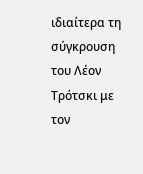ιδιαίτερα τη σύγκρουση του Λέον Τρότσκι με τον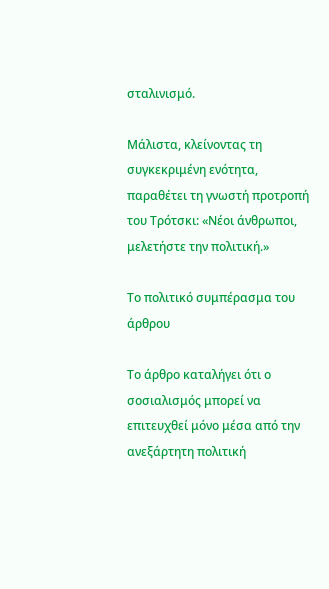σταλινισμό.

Μάλιστα, κλείνοντας τη συγκεκριμένη ενότητα, παραθέτει τη γνωστή προτροπή του Τρότσκι: «Νέοι άνθρωποι, μελετήστε την πολιτική.»

Το πολιτικό συμπέρασμα του άρθρου

Το άρθρο καταλήγει ότι ο σοσιαλισμός μπορεί να επιτευχθεί μόνο μέσα από την ανεξάρτητη πολιτική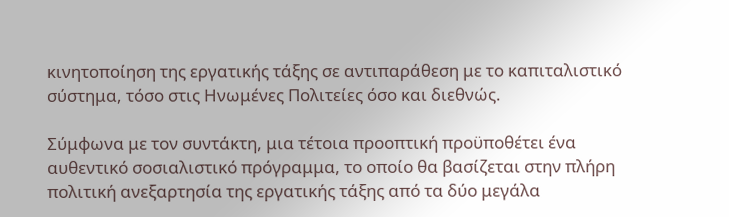κινητοποίηση της εργατικής τάξης σε αντιπαράθεση με το καπιταλιστικό σύστημα, τόσο στις Ηνωμένες Πολιτείες όσο και διεθνώς.

Σύμφωνα με τον συντάκτη, μια τέτοια προοπτική προϋποθέτει ένα αυθεντικό σοσιαλιστικό πρόγραμμα, το οποίο θα βασίζεται στην πλήρη πολιτική ανεξαρτησία της εργατικής τάξης από τα δύο μεγάλα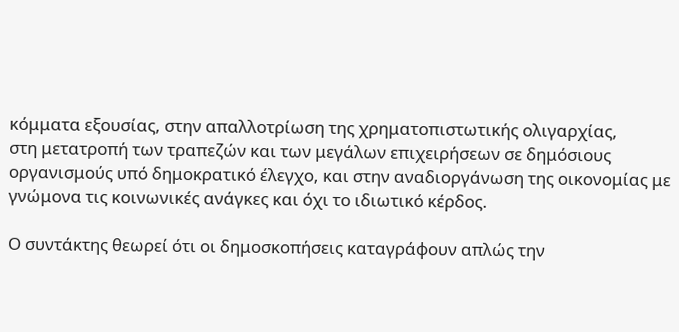κόμματα εξουσίας, στην απαλλοτρίωση της χρηματοπιστωτικής ολιγαρχίας,
στη μετατροπή των τραπεζών και των μεγάλων επιχειρήσεων σε δημόσιους οργανισμούς υπό δημοκρατικό έλεγχο, και στην αναδιοργάνωση της οικονομίας με γνώμονα τις κοινωνικές ανάγκες και όχι το ιδιωτικό κέρδος.

Ο συντάκτης θεωρεί ότι οι δημοσκοπήσεις καταγράφουν απλώς την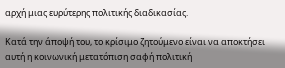αρχή μιας ευρύτερης πολιτικής διαδικασίας.

Κατά την άποψή του, το κρίσιμο ζητούμενο είναι να αποκτήσει αυτή η κοινωνική μετατόπιση σαφή πολιτική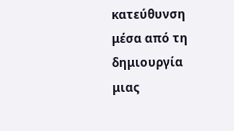κατεύθυνση μέσα από τη δημιουργία μιας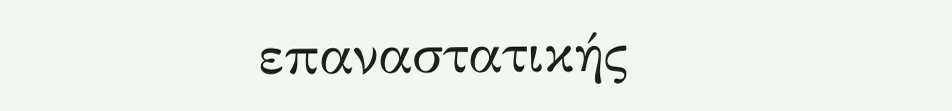επαναστατικής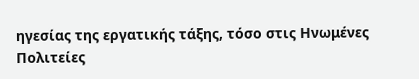ηγεσίας της εργατικής τάξης, τόσο στις Ηνωμένες Πολιτείες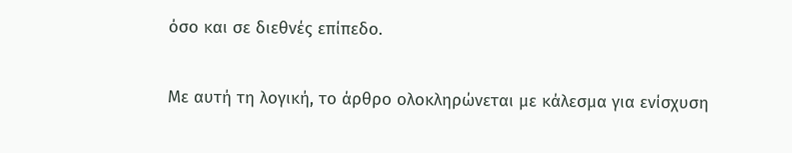όσο και σε διεθνές επίπεδο.

Με αυτή τη λογική, το άρθρο ολοκληρώνεται με κάλεσμα για ενίσχυση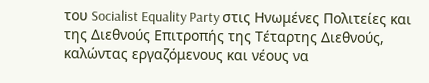του Socialist Equality Party στις Ηνωμένες Πολιτείες και της Διεθνούς Επιτροπής της Τέταρτης Διεθνούς, καλώντας εργαζόμενους και νέους να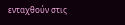ενταχθούν στις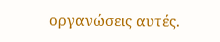οργανώσεις αυτές.